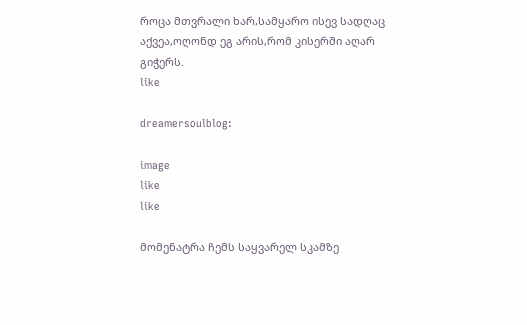როცა მთვრალი ხარ,სამყარო ისევ სადღაც აქვეა,ოღონდ ეგ არის,რომ კისერში აღარ გიჭერს.
like

dreamersoulblog:

image
like
like

მომენატრა ჩემს საყვარელ სკამზე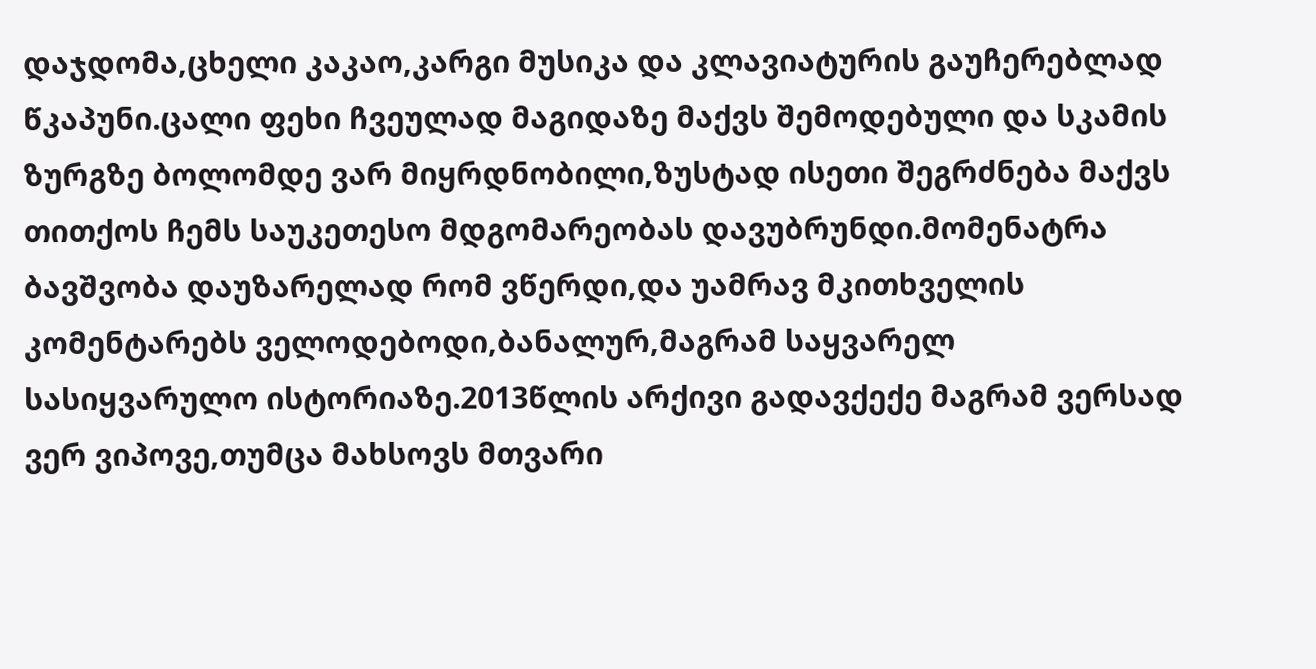დაჯდომა,ცხელი კაკაო,კარგი მუსიკა და კლავიატურის გაუჩერებლად წკაპუნი.ცალი ფეხი ჩვეულად მაგიდაზე მაქვს შემოდებული და სკამის ზურგზე ბოლომდე ვარ მიყრდნობილი,ზუსტად ისეთი შეგრძნება მაქვს თითქოს ჩემს საუკეთესო მდგომარეობას დავუბრუნდი.მომენატრა ბავშვობა დაუზარელად რომ ვწერდი,და უამრავ მკითხველის კომენტარებს ველოდებოდი,ბანალურ,მაგრამ საყვარელ სასიყვარულო ისტორიაზე.2013წლის არქივი გადავქექე მაგრამ ვერსად ვერ ვიპოვე,თუმცა მახსოვს მთვარი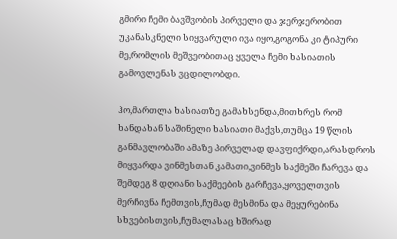გმირი ჩემი ბავშვობის პირველი და ჯერჯერობით უკანასკნელი სიყვარული ივა იყო,გოგონა კი ტიპური მე,რომლის მეშვეობითაც ყველა ჩემი ხასიათის გამოვლენას ვცდილობდი.

ჰო,მართლა ხასიათზე გამახსენდა,მითხრეს რომ ხანდახან საშინელი ხასიათი მაქვს,თუმცა 19 წლის განმავლობაში ამაზე პირველად დავფიქრდი,არასდროს მიყვარდა ვინმესთან კამათი,ვინმეს საქმეში ჩარევა და შემდეგ 8 დღიანი საქმეების გარჩევა,ყოველთვის მერჩივნა ჩემთვის,ჩუმად მესმინა და მეყურებინა სხვებისთვის,ჩუმალასაც ხშირად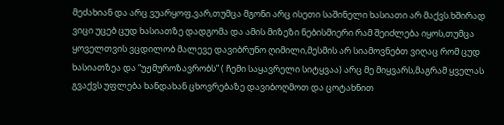მეძახიან და არც ვუარყოფ,ვარ,თუმცა მგონი არც ისეთი საშინელი ხასიათი არ მაქვს.ხშირად ვიცი უცებ ცუდ ხასიათზე დადგომა და ამის მიზეზი ნებისმიერი რამ შეიძლება იყოს,თუმცა ყოველთვის ვცდილობ მალევე დავიბრუნო ღიმილი,მესმის არ სიამოვნებთ ვიღაც რომ ცუდ ხასიათზეა და “უჟმუროზავრობს” ( ჩემი საყავრელი სიტყვაა) არც მე მიყვარს,მაგრამ ყველას გვაქვს უფლება ხანდახან ცხოვრებაზე დავიბოღმოთ და ცოტახნით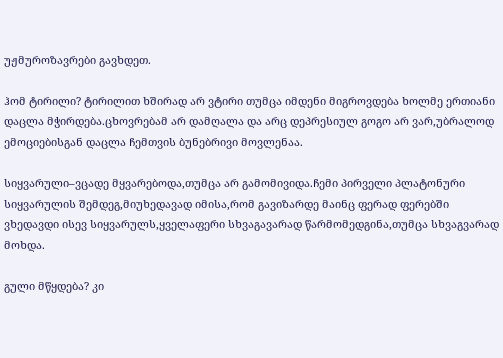უჟმუროზავრები გავხდეთ.

ჰომ ტირილი? ტირილით ხშირად არ ვტირი თუმცა იმდენი მიგროვდება ხოლმე ერთიანი დაცლა მჭირდება.ცხოვრებამ არ დამღალა და არც დეპრესიულ გოგო არ ვარ,უბრალოდ ემოციებისგან დაცლა ჩემთვის ბუნებრივი მოვლენაა.

სიყვარული–ვცადე მყვარებოდა,თუმცა არ გამომივიდა.ჩემი პირველი პლატონური სიყვარულის შემდეგ,მიუხედავად იმისა,რომ გავიზარდე მაინც ფერად ფერებში ვხედავდი ისევ სიყვარულს,ყველაფერი სხვაგავარად წარმომედგინა,თუმცა სხვაგვარად მოხდა.

გული მწყდება? კი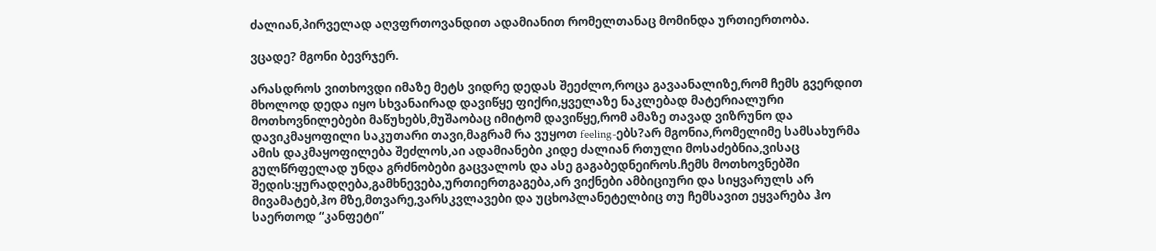ძალიან,პირველად აღვფრთოვანდით ადამიანით რომელთანაც მომინდა ურთიერთობა.

ვცადე? მგონი ბევრჯერ.

არასდროს ვითხოვდი იმაზე მეტს ვიდრე დედას შეეძლო,როცა გავაანალიზე,რომ ჩემს გვერდით მხოლოდ დედა იყო სხვანაირად დავიწყე ფიქრი,ყველაზე ნაკლებად მატერიალური მოთხოვნილებები მაწუხებს,მუშაობაც იმიტომ დავიწყე,რომ ამაზე თავად ვიზრუნო და დავიკმაყოფილი საკუთარი თავი,მაგრამ რა ვუყოთ feeling-ებს?არ მგონია,რომელიმე სამსახურმა ამის დაკმაყოფილება შეძლოს,აი ადამიანები კიდე ძალიან რთული მოსაძებნია,ვისაც გულწრფელად უნდა გრძნობები გაცვალოს და ასე გაგაბედნეიროს.ჩემს მოთხოვნებში შედის:ყურადღება,გამხნევება,ურთიერთგაგება,არ ვიქნები ამბიციური და სიყვარულს არ მივამატებ,ჰო მზე,მთვარე,ვარსკვლავები და უცხოპლანეტელბიც თუ ჩემსავით ეყვარება ჰო საერთოდ “კანფეტი”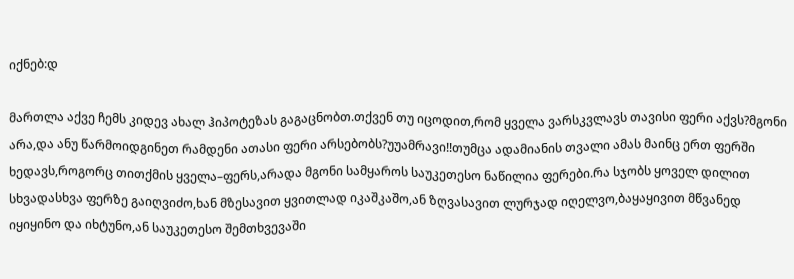იქნებ:დ

მართლა აქვე ჩემს კიდევ ახალ ჰიპოტეზას გაგაცნობთ.თქვენ თუ იცოდით,რომ ყველა ვარსკვლავს თავისი ფერი აქვს?მგონი არა,და ანუ წარმოიდგინეთ რამდენი ათასი ფერი არსებობს?უუამრავი!!თუმცა ადამიანის თვალი ამას მაინც ერთ ფერში ხედავს,როგორც თითქმის ყველა–ფერს,არადა მგონი სამყაროს საუკეთესო ნაწილია ფერები.რა სჯობს ყოველ დილით სხვადასხვა ფერზე გაიღვიძო,ხან მზესავით ყვითლად იკაშკაშო,ან ზღვასავით ლურჯად იღელვო,ბაყაყივით მწვანედ იყიყინო და იხტუნო,ან საუკეთესო შემთხვევაში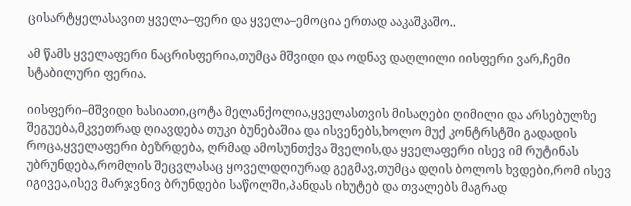ცისარტყელასავით ყველა–ფერი და ყველა–ემოცია ერთად ააკაშკაშო..

ამ წამს ყველაფერი ნაცრისფერია,თუმცა მშვიდი და ოდნავ დაღლილი იისფერი ვარ,ჩემი სტაბილური ფერია.

იისფერი–მშვიდი ხასიათი,ცოტა მელანქოლია,ყველასთვის მისაღები ღიმილი და არსებულზე შეგუება,მკვეთრად ღიავდება თუკი ბუნებაშია და ისვენებს,ხოლო მუქ კონტრსტში გადადის როცა,ყველაფერი ბეზრდება, ღრმად ამოსუნთქვა შველის,და ყველაფერი ისევ იმ რუტინას უბრუნდება,რომლის შეცვლასაც ყოველდღიურად გეგმავ,თუმცა დღის ბოლოს ხვდები,რომ ისევ იგივეა,ისევ მარჯვნივ ბრუნდები საწოლში,პანდას იხუტებ და თვალებს მაგრად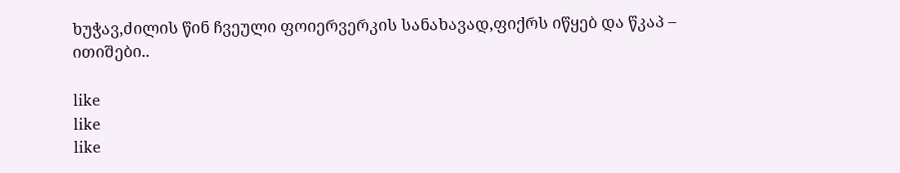ხუჭავ,ძილის წინ ჩვეული ფოიერვერკის სანახავად,ფიქრს იწყებ და წკაპ – ითიშები..

like
like
like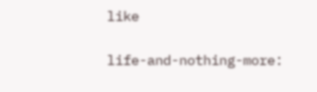like

life-and-nothing-more: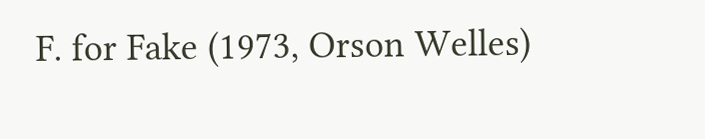F. for Fake (1973, Orson Welles)